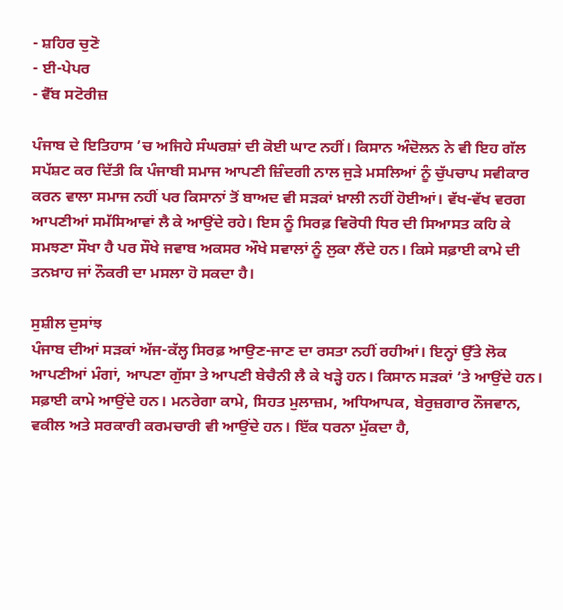- ਸ਼ਹਿਰ ਚੁਣੋ
- ਈ-ਪੇਪਰ
- ਵੈੱਬ ਸਟੋਰੀਜ਼

ਪੰਜਾਬ ਦੇ ਇਤਿਹਾਸ ’ਚ ਅਜਿਹੇ ਸੰਘਰਸ਼ਾਂ ਦੀ ਕੋਈ ਘਾਟ ਨਹੀਂ। ਕਿਸਾਨ ਅੰਦੋਲਨ ਨੇ ਵੀ ਇਹ ਗੱਲ ਸਪੱਸ਼ਟ ਕਰ ਦਿੱਤੀ ਕਿ ਪੰਜਾਬੀ ਸਮਾਜ ਆਪਣੀ ਜ਼ਿੰਦਗੀ ਨਾਲ ਜੁੜੇ ਮਸਲਿਆਂ ਨੂੰ ਚੁੱਪਚਾਪ ਸਵੀਕਾਰ ਕਰਨ ਵਾਲਾ ਸਮਾਜ ਨਹੀਂ ਪਰ ਕਿਸਾਨਾਂ ਤੋਂ ਬਾਅਦ ਵੀ ਸੜਕਾਂ ਖ਼ਾਲੀ ਨਹੀਂ ਹੋਈਆਂ। ਵੱਖ-ਵੱਖ ਵਰਗ ਆਪਣੀਆਂ ਸਮੱਸਿਆਵਾਂ ਲੈ ਕੇ ਆਉਂਦੇ ਰਹੇ। ਇਸ ਨੂੰ ਸਿਰਫ਼ ਵਿਰੋਧੀ ਧਿਰ ਦੀ ਸਿਆਸਤ ਕਹਿ ਕੇ ਸਮਝਣਾ ਸੌਖਾ ਹੈ ਪਰ ਸੌਖੇ ਜਵਾਬ ਅਕਸਰ ਔਖੇ ਸਵਾਲਾਂ ਨੂੰ ਲੁਕਾ ਲੈਂਦੇ ਹਨ। ਕਿਸੇ ਸਫ਼ਾਈ ਕਾਮੇ ਦੀ ਤਨਖ਼ਾਹ ਜਾਂ ਨੌਕਰੀ ਦਾ ਮਸਲਾ ਹੋ ਸਕਦਾ ਹੈ।

ਸੁਸ਼ੀਲ ਦੁਸਾਂਝ
ਪੰਜਾਬ ਦੀਆਂ ਸੜਕਾਂ ਅੱਜ-ਕੱਲ੍ਹ ਸਿਰਫ਼ ਆਉਣ-ਜਾਣ ਦਾ ਰਸਤਾ ਨਹੀਂ ਰਹੀਆਂ। ਇਨ੍ਹਾਂ ਉੱਤੇ ਲੋਕ ਆਪਣੀਆਂ ਮੰਗਾਂ, ਆਪਣਾ ਗੁੱਸਾ ਤੇ ਆਪਣੀ ਬੇਚੈਨੀ ਲੈ ਕੇ ਖੜ੍ਹੇ ਹਨ। ਕਿਸਾਨ ਸੜਕਾਂ ’ਤੇ ਆਉਂਦੇ ਹਨ। ਸਫ਼ਾਈ ਕਾਮੇ ਆਉਂਦੇ ਹਨ। ਮਨਰੇਗਾ ਕਾਮੇ, ਸਿਹਤ ਮੁਲਾਜ਼ਮ, ਅਧਿਆਪਕ, ਬੇਰੁਜ਼ਗਾਰ ਨੌਜਵਾਨ, ਵਕੀਲ ਅਤੇ ਸਰਕਾਰੀ ਕਰਮਚਾਰੀ ਵੀ ਆਉਂਦੇ ਹਨ। ਇੱਕ ਧਰਨਾ ਮੁੱਕਦਾ ਹੈ,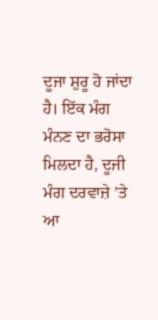ਦੂਜਾ ਸ਼ੁਰੂ ਹੋ ਜਾਂਦਾ ਹੈ। ਇੱਕ ਮੰਗ ਮੰਨਣ ਦਾ ਭਰੋਸਾ ਮਿਲਦਾ ਹੈ, ਦੂਜੀ ਮੰਗ ਦਰਵਾਜ਼ੇ ’ਤੇ ਆ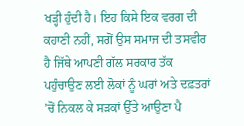ਖੜ੍ਹੀ ਹੁੰਦੀ ਹੈ। ਇਹ ਕਿਸੇ ਇਕ ਵਰਗ ਦੀ ਕਹਾਣੀ ਨਹੀਂ, ਸਗੋਂ ਉਸ ਸਮਾਜ ਦੀ ਤਸਵੀਰ ਹੈ ਜਿੱਥੇ ਆਪਣੀ ਗੱਲ ਸਰਕਾਰ ਤੱਕ ਪਹੁੰਚਾਉਣ ਲਈ ਲੋਕਾਂ ਨੂੰ ਘਰਾਂ ਅਤੇ ਦਫ਼ਤਰਾਂ ’ਚੋਂ ਨਿਕਲ ਕੇ ਸੜਕਾਂ ਉੱਤੇ ਆਉਣਾ ਪੈ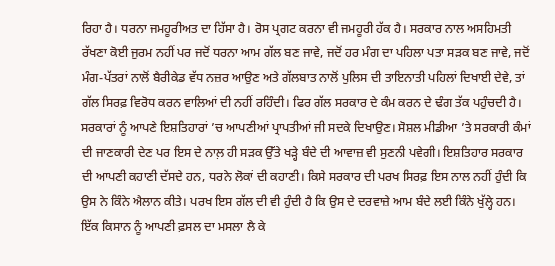ਰਿਹਾ ਹੈ। ਧਰਨਾ ਜਮਹੂਰੀਅਤ ਦਾ ਹਿੱਸਾ ਹੈ। ਰੋਸ ਪ੍ਰਗਟ ਕਰਨਾ ਵੀ ਜਮਹੂਰੀ ਹੱਕ ਹੈ। ਸਰਕਾਰ ਨਾਲ ਅਸਹਿਮਤੀ ਰੱਖਣਾ ਕੋਈ ਜੁਰਮ ਨਹੀਂ ਪਰ ਜਦੋਂ ਧਰਨਾ ਆਮ ਗੱਲ ਬਣ ਜਾਵੇ, ਜਦੋਂ ਹਰ ਮੰਗ ਦਾ ਪਹਿਲਾ ਪਤਾ ਸੜਕ ਬਣ ਜਾਵੇ, ਜਦੋਂ ਮੰਗ-ਪੱਤਰਾਂ ਨਾਲੋਂ ਬੈਰੀਕੇਡ ਵੱਧ ਨਜ਼ਰ ਆਉਣ ਅਤੇ ਗੱਲਬਾਤ ਨਾਲੋਂ ਪੁਲਿਸ ਦੀ ਤਾਇਨਾਤੀ ਪਹਿਲਾਂ ਦਿਖਾਈ ਦੇਵੇ, ਤਾਂ ਗੱਲ ਸਿਰਫ਼ ਵਿਰੋਧ ਕਰਨ ਵਾਲਿਆਂ ਦੀ ਨਹੀਂ ਰਹਿੰਦੀ। ਫਿਰ ਗੱਲ ਸਰਕਾਰ ਦੇ ਕੰਮ ਕਰਨ ਦੇ ਢੰਗ ਤੱਕ ਪਹੁੰਚਦੀ ਹੈ। ਸਰਕਾਰਾਂ ਨੂੰ ਆਪਣੇ ਇਸ਼ਤਿਹਾਰਾਂ ’ਚ ਆਪਣੀਆਂ ਪ੍ਰਾਪਤੀਆਂ ਜੀ ਸਦਕੇ ਦਿਖਾਉਣ। ਸੋਸ਼ਲ ਮੀਡੀਆ ’ਤੇ ਸਰਕਾਰੀ ਕੰਮਾਂ ਦੀ ਜਾਣਕਾਰੀ ਦੇਣ ਪਰ ਇਸ ਦੇ ਨਾਲ਼ ਹੀ ਸੜਕ ਉੱਤੇ ਖੜ੍ਹੇ ਬੰਦੇ ਦੀ ਆਵਾਜ਼ ਵੀ ਸੁਣਨੀ ਪਵੇਗੀ। ਇਸ਼ਤਿਹਾਰ ਸਰਕਾਰ ਦੀ ਆਪਣੀ ਕਹਾਣੀ ਦੱਸਦੇ ਹਨ, ਧਰਨੇ ਲੋਕਾਂ ਦੀ ਕਹਾਣੀ। ਕਿਸੇ ਸਰਕਾਰ ਦੀ ਪਰਖ ਸਿਰਫ਼ ਇਸ ਨਾਲ ਨਹੀਂ ਹੁੰਦੀ ਕਿ ਉਸ ਨੇ ਕਿੰਨੇ ਐਲਾਨ ਕੀਤੇ। ਪਰਖ ਇਸ ਗੱਲ ਦੀ ਵੀ ਹੁੰਦੀ ਹੈ ਕਿ ਉਸ ਦੇ ਦਰਵਾਜ਼ੇ ਆਮ ਬੰਦੇ ਲਈ ਕਿੰਨੇ ਖੁੱਲ੍ਹੇ ਹਨ। ਇੱਕ ਕਿਸਾਨ ਨੂੰ ਆਪਣੀ ਫ਼ਸਲ ਦਾ ਮਸਲਾ ਲੈ ਕੇ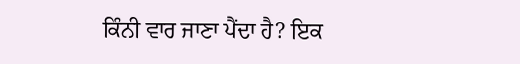ਕਿੰਨੀ ਵਾਰ ਜਾਣਾ ਪੈਂਦਾ ਹੈ? ਇਕ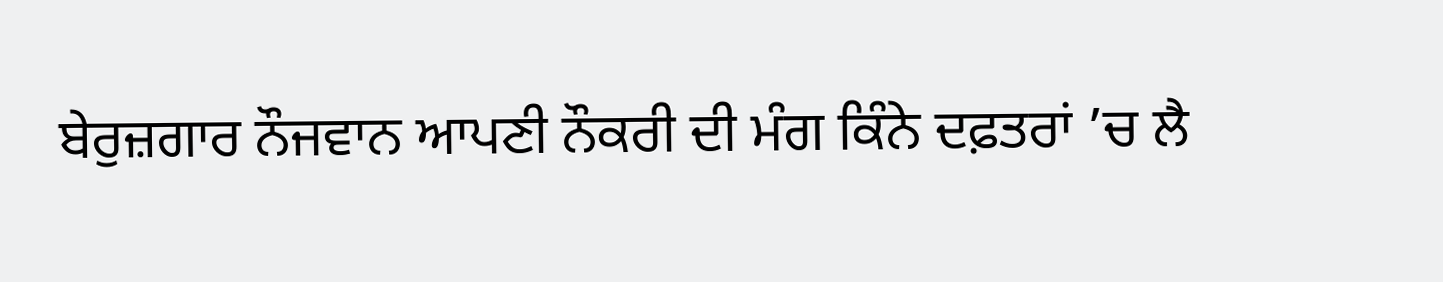ਬੇਰੁਜ਼ਗਾਰ ਨੌਜਵਾਨ ਆਪਣੀ ਨੌਕਰੀ ਦੀ ਮੰਗ ਕਿੰਨੇ ਦਫ਼ਤਰਾਂ ’ਚ ਲੈ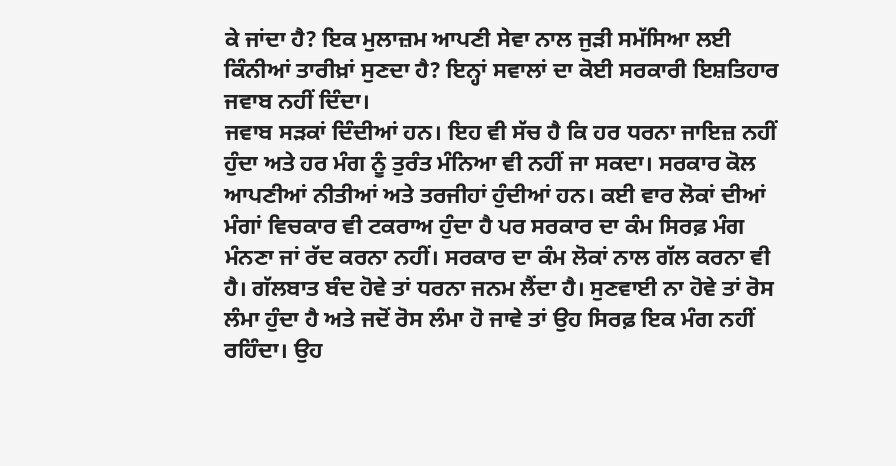ਕੇ ਜਾਂਦਾ ਹੈ? ਇਕ ਮੁਲਾਜ਼ਮ ਆਪਣੀ ਸੇਵਾ ਨਾਲ ਜੁੜੀ ਸਮੱਸਿਆ ਲਈ ਕਿੰਨੀਆਂ ਤਾਰੀਖ਼ਾਂ ਸੁਣਦਾ ਹੈ? ਇਨ੍ਹਾਂ ਸਵਾਲਾਂ ਦਾ ਕੋਈ ਸਰਕਾਰੀ ਇਸ਼ਤਿਹਾਰ ਜਵਾਬ ਨਹੀਂ ਦਿੰਦਾ।
ਜਵਾਬ ਸੜਕਾਂ ਦਿੰਦੀਆਂ ਹਨ। ਇਹ ਵੀ ਸੱਚ ਹੈ ਕਿ ਹਰ ਧਰਨਾ ਜਾਇਜ਼ ਨਹੀਂ ਹੁੰਦਾ ਅਤੇ ਹਰ ਮੰਗ ਨੂੰ ਤੁਰੰਤ ਮੰਨਿਆ ਵੀ ਨਹੀਂ ਜਾ ਸਕਦਾ। ਸਰਕਾਰ ਕੋਲ ਆਪਣੀਆਂ ਨੀਤੀਆਂ ਅਤੇ ਤਰਜੀਹਾਂ ਹੁੰਦੀਆਂ ਹਨ। ਕਈ ਵਾਰ ਲੋਕਾਂ ਦੀਆਂ ਮੰਗਾਂ ਵਿਚਕਾਰ ਵੀ ਟਕਰਾਅ ਹੁੰਦਾ ਹੈ ਪਰ ਸਰਕਾਰ ਦਾ ਕੰਮ ਸਿਰਫ਼ ਮੰਗ ਮੰਨਣਾ ਜਾਂ ਰੱਦ ਕਰਨਾ ਨਹੀਂ। ਸਰਕਾਰ ਦਾ ਕੰਮ ਲੋਕਾਂ ਨਾਲ ਗੱਲ ਕਰਨਾ ਵੀ ਹੈ। ਗੱਲਬਾਤ ਬੰਦ ਹੋਵੇ ਤਾਂ ਧਰਨਾ ਜਨਮ ਲੈਂਦਾ ਹੈ। ਸੁਣਵਾਈ ਨਾ ਹੋਵੇ ਤਾਂ ਰੋਸ ਲੰਮਾ ਹੁੰਦਾ ਹੈ ਅਤੇ ਜਦੋਂ ਰੋਸ ਲੰਮਾ ਹੋ ਜਾਵੇ ਤਾਂ ਉਹ ਸਿਰਫ਼ ਇਕ ਮੰਗ ਨਹੀਂ ਰਹਿੰਦਾ। ਉਹ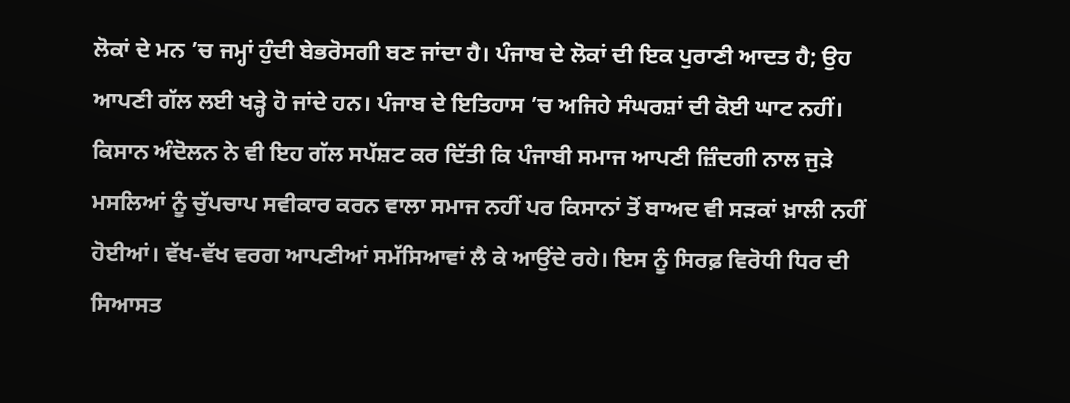ਲੋਕਾਂ ਦੇ ਮਨ ’ਚ ਜਮ੍ਹਾਂ ਹੁੰਦੀ ਬੇਭਰੋਸਗੀ ਬਣ ਜਾਂਦਾ ਹੈ। ਪੰਜਾਬ ਦੇ ਲੋਕਾਂ ਦੀ ਇਕ ਪੁਰਾਣੀ ਆਦਤ ਹੈ; ਉਹ ਆਪਣੀ ਗੱਲ ਲਈ ਖੜ੍ਹੇ ਹੋ ਜਾਂਦੇ ਹਨ। ਪੰਜਾਬ ਦੇ ਇਤਿਹਾਸ ’ਚ ਅਜਿਹੇ ਸੰਘਰਸ਼ਾਂ ਦੀ ਕੋਈ ਘਾਟ ਨਹੀਂ। ਕਿਸਾਨ ਅੰਦੋਲਨ ਨੇ ਵੀ ਇਹ ਗੱਲ ਸਪੱਸ਼ਟ ਕਰ ਦਿੱਤੀ ਕਿ ਪੰਜਾਬੀ ਸਮਾਜ ਆਪਣੀ ਜ਼ਿੰਦਗੀ ਨਾਲ ਜੁੜੇ ਮਸਲਿਆਂ ਨੂੰ ਚੁੱਪਚਾਪ ਸਵੀਕਾਰ ਕਰਨ ਵਾਲਾ ਸਮਾਜ ਨਹੀਂ ਪਰ ਕਿਸਾਨਾਂ ਤੋਂ ਬਾਅਦ ਵੀ ਸੜਕਾਂ ਖ਼ਾਲੀ ਨਹੀਂ ਹੋਈਆਂ। ਵੱਖ-ਵੱਖ ਵਰਗ ਆਪਣੀਆਂ ਸਮੱਸਿਆਵਾਂ ਲੈ ਕੇ ਆਉਂਦੇ ਰਹੇ। ਇਸ ਨੂੰ ਸਿਰਫ਼ ਵਿਰੋਧੀ ਧਿਰ ਦੀ ਸਿਆਸਤ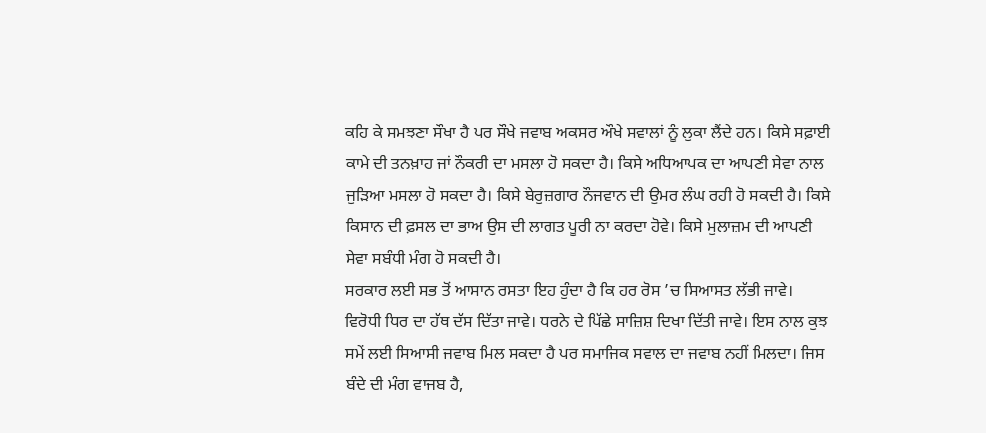ਕਹਿ ਕੇ ਸਮਝਣਾ ਸੌਖਾ ਹੈ ਪਰ ਸੌਖੇ ਜਵਾਬ ਅਕਸਰ ਔਖੇ ਸਵਾਲਾਂ ਨੂੰ ਲੁਕਾ ਲੈਂਦੇ ਹਨ। ਕਿਸੇ ਸਫ਼ਾਈ ਕਾਮੇ ਦੀ ਤਨਖ਼ਾਹ ਜਾਂ ਨੌਕਰੀ ਦਾ ਮਸਲਾ ਹੋ ਸਕਦਾ ਹੈ। ਕਿਸੇ ਅਧਿਆਪਕ ਦਾ ਆਪਣੀ ਸੇਵਾ ਨਾਲ ਜੁੜਿਆ ਮਸਲਾ ਹੋ ਸਕਦਾ ਹੈ। ਕਿਸੇ ਬੇਰੁਜ਼ਗਾਰ ਨੌਜਵਾਨ ਦੀ ਉਮਰ ਲੰਘ ਰਹੀ ਹੋ ਸਕਦੀ ਹੈ। ਕਿਸੇ ਕਿਸਾਨ ਦੀ ਫ਼ਸਲ ਦਾ ਭਾਅ ਉਸ ਦੀ ਲਾਗਤ ਪੂਰੀ ਨਾ ਕਰਦਾ ਹੋਵੇ। ਕਿਸੇ ਮੁਲਾਜ਼ਮ ਦੀ ਆਪਣੀ ਸੇਵਾ ਸਬੰਧੀ ਮੰਗ ਹੋ ਸਕਦੀ ਹੈ।
ਸਰਕਾਰ ਲਈ ਸਭ ਤੋਂ ਆਸਾਨ ਰਸਤਾ ਇਹ ਹੁੰਦਾ ਹੈ ਕਿ ਹਰ ਰੋਸ ’ਚ ਸਿਆਸਤ ਲੱਭੀ ਜਾਵੇ। ਵਿਰੋਧੀ ਧਿਰ ਦਾ ਹੱਥ ਦੱਸ ਦਿੱਤਾ ਜਾਵੇ। ਧਰਨੇ ਦੇ ਪਿੱਛੇ ਸਾਜ਼ਿਸ਼ ਦਿਖਾ ਦਿੱਤੀ ਜਾਵੇ। ਇਸ ਨਾਲ ਕੁਝ ਸਮੇਂ ਲਈ ਸਿਆਸੀ ਜਵਾਬ ਮਿਲ ਸਕਦਾ ਹੈ ਪਰ ਸਮਾਜਿਕ ਸਵਾਲ ਦਾ ਜਵਾਬ ਨਹੀਂ ਮਿਲਦਾ। ਜਿਸ ਬੰਦੇ ਦੀ ਮੰਗ ਵਾਜਬ ਹੈ,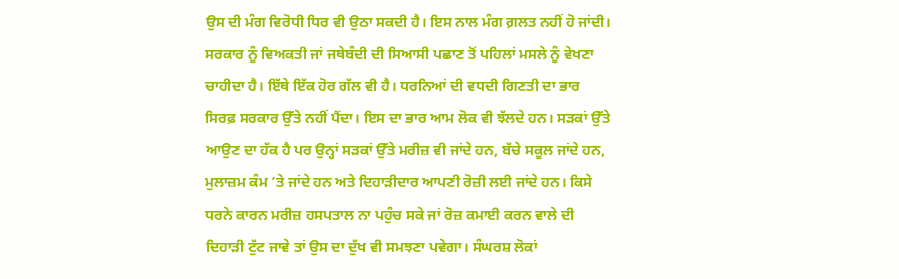ਉਸ ਦੀ ਮੰਗ ਵਿਰੋਧੀ ਧਿਰ ਵੀ ਉਠਾ ਸਕਦੀ ਹੈ। ਇਸ ਨਾਲ ਮੰਗ ਗ਼ਲਤ ਨਹੀਂ ਹੋ ਜਾਂਦੀ। ਸਰਕਾਰ ਨੂੰ ਵਿਅਕਤੀ ਜਾਂ ਜਥੇਬੰਦੀ ਦੀ ਸਿਆਸੀ ਪਛਾਣ ਤੋਂ ਪਹਿਲਾਂ ਮਸਲੇ ਨੂੰ ਵੇਖਣਾ ਚਾਹੀਦਾ ਹੈ। ਇੱਥੇ ਇੱਕ ਹੋਰ ਗੱਲ ਵੀ ਹੈ। ਧਰਨਿਆਂ ਦੀ ਵਧਦੀ ਗਿਣਤੀ ਦਾ ਭਾਰ ਸਿਰਫ਼ ਸਰਕਾਰ ਉੱਤੇ ਨਹੀਂ ਪੈਂਦਾ। ਇਸ ਦਾ ਭਾਰ ਆਮ ਲੋਕ ਵੀ ਝੱਲਦੇ ਹਨ। ਸੜਕਾਂ ਉੱਤੇ ਆਉਣ ਦਾ ਹੱਕ ਹੈ ਪਰ ਉਨ੍ਹਾਂ ਸੜਕਾਂ ਉੱਤੇ ਮਰੀਜ਼ ਵੀ ਜਾਂਦੇ ਹਨ, ਬੱਚੇ ਸਕੂਲ ਜਾਂਦੇ ਹਨ, ਮੁਲਾਜ਼ਮ ਕੰਮ ’ਤੇ ਜਾਂਦੇ ਹਨ ਅਤੇ ਦਿਹਾੜੀਦਾਰ ਆਪਣੀ ਰੋਜ਼ੀ ਲਈ ਜਾਂਦੇ ਹਨ। ਕਿਸੇ ਧਰਨੇ ਕਾਰਨ ਮਰੀਜ਼ ਹਸਪਤਾਲ ਨਾ ਪਹੁੰਚ ਸਕੇ ਜਾਂ ਰੋਜ਼ ਕਮਾਈ ਕਰਨ ਵਾਲੇ ਦੀ ਦਿਹਾੜੀ ਟੁੱਟ ਜਾਵੇ ਤਾਂ ਉਸ ਦਾ ਦੁੱਖ ਵੀ ਸਮਝਣਾ ਪਵੇਗਾ। ਸੰਘਰਸ਼ ਲੋਕਾਂ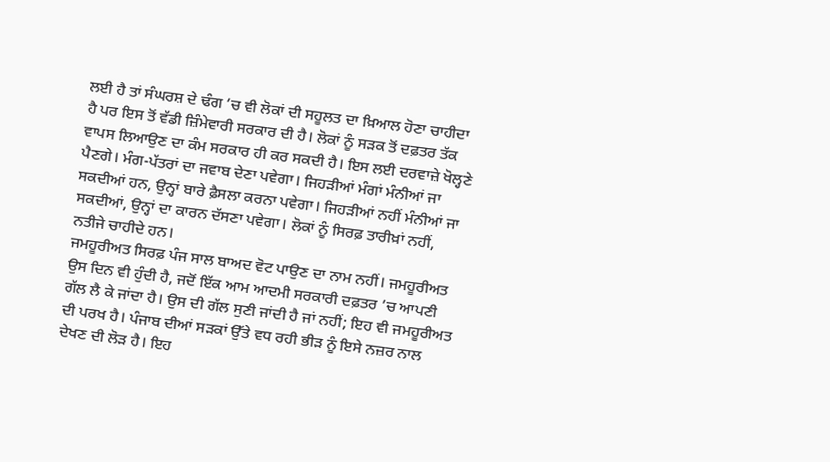ਲਈ ਹੈ ਤਾਂ ਸੰਘਰਸ਼ ਦੇ ਢੰਗ ’ਚ ਵੀ ਲੋਕਾਂ ਦੀ ਸਹੂਲਤ ਦਾ ਖ਼ਿਆਲ ਹੋਣਾ ਚਾਹੀਦਾ ਹੈ ਪਰ ਇਸ ਤੋਂ ਵੱਡੀ ਜ਼ਿੰਮੇਵਾਰੀ ਸਰਕਾਰ ਦੀ ਹੈ। ਲੋਕਾਂ ਨੂੰ ਸੜਕ ਤੋਂ ਦਫ਼ਤਰ ਤੱਕ ਵਾਪਸ ਲਿਆਉਣ ਦਾ ਕੰਮ ਸਰਕਾਰ ਹੀ ਕਰ ਸਕਦੀ ਹੈ। ਇਸ ਲਈ ਦਰਵਾਜ਼ੇ ਖੋਲ੍ਹਣੇ ਪੈਣਗੇ। ਮੰਗ-ਪੱਤਰਾਂ ਦਾ ਜਵਾਬ ਦੇਣਾ ਪਵੇਗਾ। ਜਿਹੜੀਆਂ ਮੰਗਾਂ ਮੰਨੀਆਂ ਜਾ ਸਕਦੀਆਂ ਹਨ, ਉਨ੍ਹਾਂ ਬਾਰੇ ਫ਼ੈਸਲਾ ਕਰਨਾ ਪਵੇਗਾ। ਜਿਹੜੀਆਂ ਨਹੀਂ ਮੰਨੀਆਂ ਜਾ ਸਕਦੀਆਂ, ਉਨ੍ਹਾਂ ਦਾ ਕਾਰਨ ਦੱਸਣਾ ਪਵੇਗਾ। ਲੋਕਾਂ ਨੂੰ ਸਿਰਫ਼ ਤਾਰੀਖ਼ਾਂ ਨਹੀਂ, ਨਤੀਜੇ ਚਾਹੀਦੇ ਹਨ।
ਜਮਹੂਰੀਅਤ ਸਿਰਫ਼ ਪੰਜ ਸਾਲ ਬਾਅਦ ਵੋਟ ਪਾਉਣ ਦਾ ਨਾਮ ਨਹੀਂ। ਜਮਹੂਰੀਅਤ ਉਸ ਦਿਨ ਵੀ ਹੁੰਦੀ ਹੈ, ਜਦੋਂ ਇੱਕ ਆਮ ਆਦਮੀ ਸਰਕਾਰੀ ਦਫ਼ਤਰ ’ਚ ਆਪਣੀ ਗੱਲ ਲੈ ਕੇ ਜਾਂਦਾ ਹੈ। ਉਸ ਦੀ ਗੱਲ ਸੁਣੀ ਜਾਂਦੀ ਹੈ ਜਾਂ ਨਹੀਂ; ਇਹ ਵੀ ਜਮਹੂਰੀਅਤ ਦੀ ਪਰਖ ਹੈ। ਪੰਜਾਬ ਦੀਆਂ ਸੜਕਾਂ ਉੱਤੇ ਵਧ ਰਹੀ ਭੀੜ ਨੂੰ ਇਸੇ ਨਜ਼ਰ ਨਾਲ ਦੇਖਣ ਦੀ ਲੋੜ ਹੈ। ਇਹ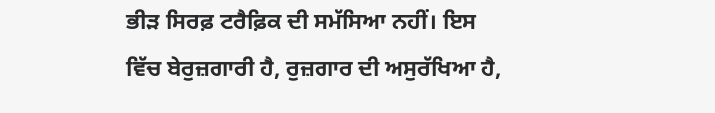ਭੀੜ ਸਿਰਫ਼ ਟਰੈਫ਼ਿਕ ਦੀ ਸਮੱਸਿਆ ਨਹੀਂ। ਇਸ ਵਿੱਚ ਬੇਰੁਜ਼ਗਾਰੀ ਹੈ, ਰੁਜ਼ਗਾਰ ਦੀ ਅਸੁਰੱਖਿਆ ਹੈ,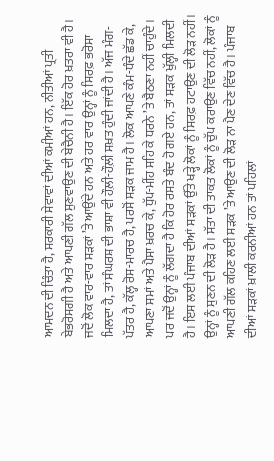ਆਮਦਨ ਦੀ ਚਿੰਤਾ ਹੈ, ਸਰਕਾਰੀ ਸੇਵਾਵਾਂ ਦੀਆਂ ਕਮੀਆਂ ਹਨ, ਨੀਤੀਆਂ ਪ੍ਰਤੀ ਬੇਭਰੋਸਗੀ ਹੈ ਅਤੇ ਆਪਣੀ ਗੱਲ ਸੁਣਵਾਉਣ ਦੀ ਬੇਚੈਨੀ ਹੈ। ਇੱਕ ਹੋਰ ਖ਼ਤਰਾ ਵੀ ਹੈ। ਜਦੋਂ ਲੋਕ ਵਾਰ-ਵਾਰ ਸੜਕਾਂ ’ਤੇ ਆਉਂਦੇ ਹਨ ਅਤੇ ਹਰ ਵਾਰ ਉਨ੍ਹਾਂ ਨੂੰ ਸਿਰਫ਼ ਭਰੋਸਾ ਮਿਲਦਾ ਹੈ, ਤਾਂ ਸੰਘਰਸ਼ ਦੀ ਭਾਸ਼ਾ ਵੀ ਹੌਲ਼ੀ-ਹੌਲ਼ੀ ਸਖ਼ਤ ਹੁੰਦੀ ਜਾਂਦੀ ਹੈ। ਅੱਜ ਮੰਗ-ਪੱਤਰ ਹੈ, ਕੱਲ੍ਹ ਰੋਸ-ਮਾਰਚ ਹੈ, ਪਰਸੋਂ ਸੜਕ ਜਾਮ ਹੈ। ਲੋਕ ਆਪਣੇ ਕੰਮ-ਧੰਦੇ ਛੱਡ ਕੇ, ਆਪਣਾ ਸਮਾਂ ਅਤੇ ਪੈਸਾ ਖ਼ਰਚ ਕੇ, ਧੁੱਪ-ਮੀਂਹ ਸਹਿ ਕੇ ਧਰਨੇ ’ਤੇ ਬੈਠਣਾ ਨਹੀਂ ਚਾਹੁੰਦੇ। ਪਰ ਜਦੋਂ ਉਨ੍ਹਾਂ ਨੂੰ ਲੱਗਦਾ ਹੈ ਕਿ ਹੋਰ ਰਸਤੇ ਬੰਦ ਹੋ ਗਏ ਹਨ, ਤਾਂ ਸੜਕ ਖੁੱਲ੍ਹੀ ਮਿਲਦੀ ਹੈ। ਇਸ ਲਈ ਪੰਜਾਬ ਦੀਆਂ ਸੜਕਾਂ ਉੱਤੇ ਖੜ੍ਹੇ ਲੋਕਾਂ ਨੂੰ ਸਿਰਫ਼ ਹਟਾਉਣ ਦੀ ਲੋੜ ਨਹੀਂ। ਉਨ੍ਹਾਂ ਨੂੰ ਸੁਣਨ ਦੀ ਲੋੜ ਹੈ। ਸੱਤਾ ਦੀ ਤਾਕਤ ਲੋਕਾਂ ਨੂੰ ਚੁੱਪ ਕਰਾਉਣ ਵਿੱਚ ਨਹੀਂ, ਲੋਕਾਂ ਨੂੰ ਆਪਣੀ ਗੱਲ ਕਹਿਣ ਲਈ ਸੜਕ ’ਤੇ ਆਉਣ ਦੀ ਲੋੜ ਨਾ ਪੈਣ ਦੇਣ ਵਿੱਚ ਹੈ। ਪੰਜਾਬ ਦੀਆਂ ਸੜਕਾਂ ਖ਼ਾਲੀ ਕਰਨੀਆਂ ਹਨ ਤਾਂ ਪਹਿਲਾਂ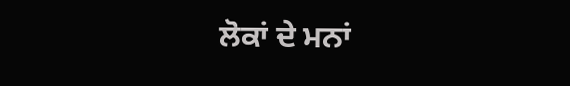ਲੋਕਾਂ ਦੇ ਮਨਾਂ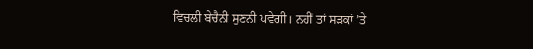ਵਿਚਲੀ ਬੇਚੈਨੀ ਸੁਣਨੀ ਪਵੇਗੀ। ਨਹੀਂ ਤਾਂ ਸੜਕਾਂ ’ਤੇ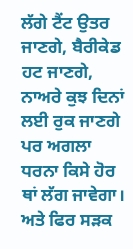ਲੱਗੇ ਟੈਂਟ ਉਤਰ ਜਾਣਗੇ, ਬੈਰੀਕੇਡ ਹਟ ਜਾਣਗੇ, ਨਾਅਰੇ ਕੁਝ ਦਿਨਾਂ ਲਈ ਰੁਕ ਜਾਣਗੇ ਪਰ ਅਗਲਾ ਧਰਨਾ ਕਿਸੇ ਹੋਰ ਥਾਂ ਲੱਗ ਜਾਵੇਗਾ। ਅਤੇ ਫਿਰ ਸੜਕ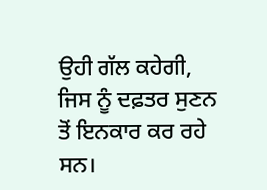ਉਹੀ ਗੱਲ ਕਹੇਗੀ, ਜਿਸ ਨੂੰ ਦਫ਼ਤਰ ਸੁਣਨ ਤੋਂ ਇਨਕਾਰ ਕਰ ਰਹੇ ਸਨ।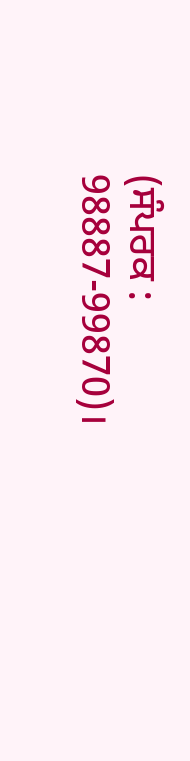(ਸੰਪਰਕ : 98887-99870)।